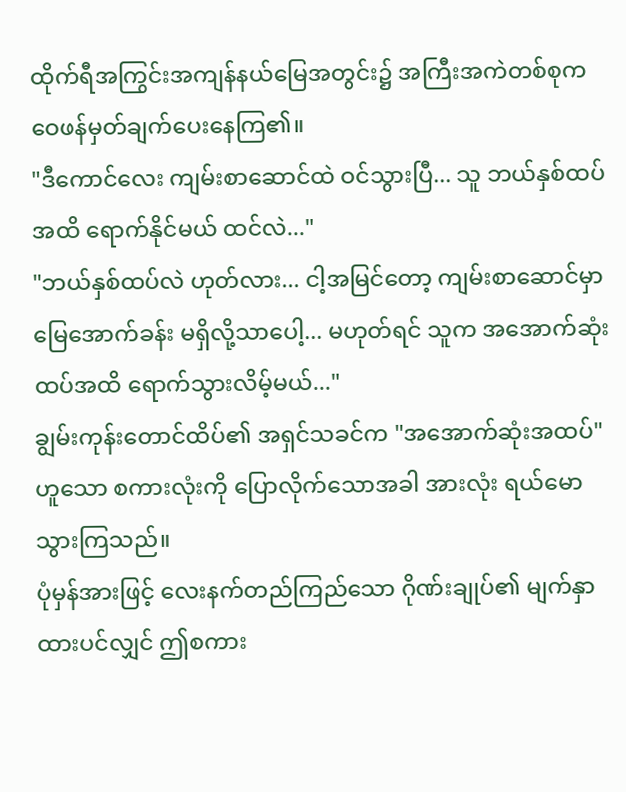ထိုက်ရီအကြွင်းအကျန်နယ်မြေအတွင်း၌ အကြီးအကဲတစ်စုက ဝေဖန်မှတ်ချက်ပေးနေကြ၏။
"ဒီကောင်လေး ကျမ်းစာဆောင်ထဲ ဝင်သွားပြီ... သူ ဘယ်နှစ်ထပ်အထိ ရောက်နိုင်မယ် ထင်လဲ..."
"ဘယ်နှစ်ထပ်လဲ ဟုတ်လား... ငါ့အမြင်တော့ ကျမ်းစာဆောင်မှာ မြေအောက်ခန်း မရှိလို့သာပေါ့... မဟုတ်ရင် သူက အအောက်ဆုံး ထပ်အထိ ရောက်သွားလိမ့်မယ်..."
ချွမ်းကုန်းတောင်ထိပ်၏ အရှင်သခင်က "အအောက်ဆုံးအထပ်" ဟူသော စကားလုံးကို ပြောလိုက်သောအခါ အားလုံး ရယ်မောသွားကြသည်။
ပုံမှန်အားဖြင့် လေးနက်တည်ကြည်သော ဂိုဏ်းချုပ်၏ မျက်နှာထားပင်လျှင် ဤစကား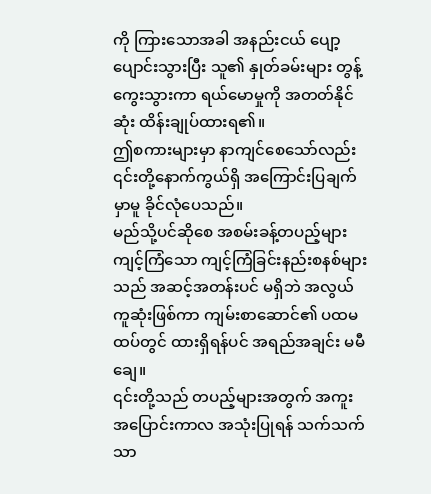ကို ကြားသောအခါ အနည်းငယ် ပျော့ပျောင်းသွားပြီး သူ၏ နှုတ်ခမ်းများ တွန့်ကွေးသွားကာ ရယ်မောမှုကို အတတ်နိုင်ဆုံး ထိန်းချုပ်ထားရ၏။
ဤစကားများမှာ နာကျင်စေသော်လည်း ၎င်းတို့နောက်ကွယ်ရှိ အကြောင်းပြချက်မှာမူ ခိုင်လုံပေသည်။
မည်သို့ပင်ဆိုစေ အစမ်းခန့်တပည့်များ ကျင့်ကြံသော ကျင့်ကြံခြင်းနည်းစနစ်များသည် အဆင့်အတန်းပင် မရှိဘဲ အလွယ်ကူဆုံးဖြစ်ကာ ကျမ်းစာဆောင်၏ ပထမထပ်တွင် ထားရှိရန်ပင် အရည်အချင်း မမီချေ။
၎င်းတို့သည် တပည့်များအတွက် အကူးအပြောင်းကာလ အသုံးပြုရန် သက်သက်သာ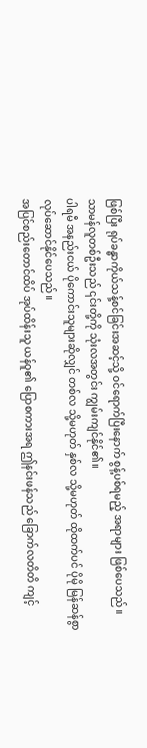ဖြစ်ပြီး ရုပ်ခန္ဓာကိုယ်သန့်စင်ခြင်းအဆင့်သို့ ဝင်ရောက်ပြီးနောက် စွန့်ပစ်ရမည့် အရာများ ဖြစ်ပေသည်။
သာမန်လူတစ်ဦးသည် ၎င်းတို့ကို သုံးလအတွင်း ကျွမ်းကျင်နိုင်၏။
ပါရမီ အနည်းငယ် ပိုကောင်းသူများဆိုလျှင် တစ်လ သို့မဟုတ် နှစ်လ သို့မဟုတ် ထိုထက်ပင် ပိုမို မြန်ဆန်စွာ လုပ်ဆောင်နိုင်ပေသည်။
အပြင်စည်းတောင်ထိပ် အုပ်ထိန်းသူ ယန်ဝူ၏ ပြောစကားအရ ဤနင်းဖန်သည် ခြောက်လတိတိ ကျင့်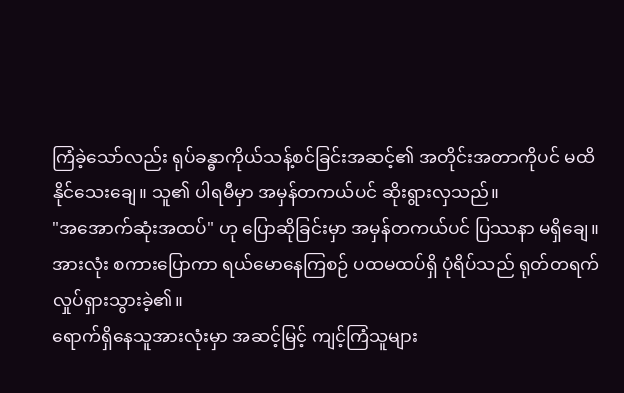ကြံခဲ့သော်လည်း ရုပ်ခန္ဓာကိုယ်သန့်စင်ခြင်းအဆင့်၏ အတိုင်းအတာကိုပင် မထိနိုင်သေးချေ။ သူ၏ ပါရမီမှာ အမှန်တကယ်ပင် ဆိုးရွားလှသည်။
"အအောက်ဆုံးအထပ်" ဟု ပြောဆိုခြင်းမှာ အမှန်တကယ်ပင် ပြဿနာ မရှိချေ။
အားလုံး စကားပြောကာ ရယ်မောနေကြစဉ် ပထမထပ်ရှိ ပုံရိပ်သည် ရုတ်တရက် လှုပ်ရှားသွားခဲ့၏။
ရောက်ရှိနေသူအားလုံးမှာ အဆင့်မြင့် ကျင့်ကြံသူများ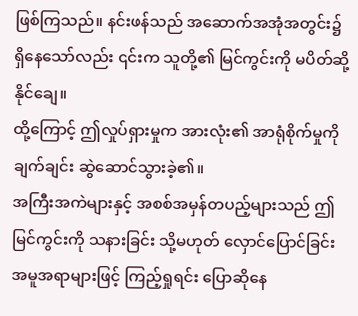ဖြစ်ကြသည်။ နင်းဖန်သည် အဆောက်အအုံအတွင်း၌ ရှိနေသော်လည်း ၎င်းက သူတို့၏ မြင်ကွင်းကို မပိတ်ဆို့နိုင်ချေ။
ထို့ကြောင့် ဤလှုပ်ရှားမှုက အားလုံး၏ အာရုံစိုက်မှုကို ချက်ချင်း ဆွဲဆောင်သွားခဲ့၏။
အကြီးအကဲများနှင့် အစစ်အမှန်တပည့်များသည် ဤမြင်ကွင်းကို သနားခြင်း သို့မဟုတ် လှောင်ပြောင်ခြင်း အမူအရာများဖြင့် ကြည့်ရှုရင်း ပြောဆိုနေ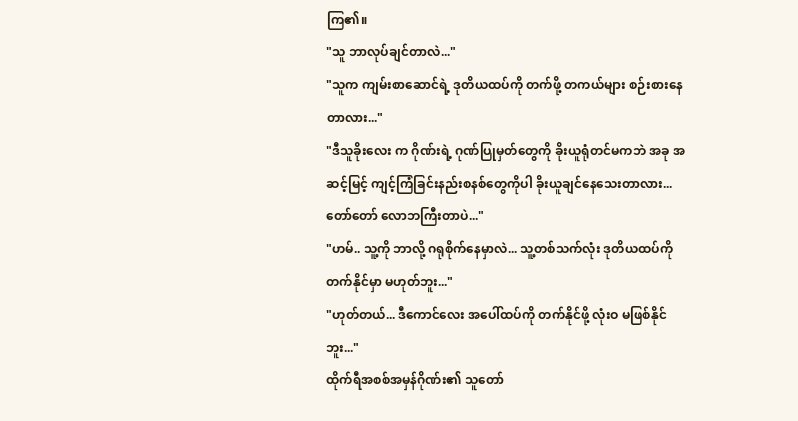ကြ၏။
"သူ ဘာလုပ်ချင်တာလဲ..."
"သူက ကျမ်းစာဆောင်ရဲ့ ဒုတိယထပ်ကို တက်ဖို့ တကယ်များ စဉ်းစားနေတာလား..."
"ဒီသူခိုးလေး က ဂိုဏ်းရဲ့ ဂုဏ်ပြုမှတ်တွေကို ခိုးယူရုံတင်မကဘဲ အခု အဆင့်မြင့် ကျင့်ကြံခြင်းနည်းစနစ်တွေကိုပါ ခိုးယူချင်နေသေးတာလား... တော်တော် လောဘကြီးတာပဲ..."
"ဟမ်.. သူ့ကို ဘာလို့ ဂရုစိုက်နေမှာလဲ... သူ့တစ်သက်လုံး ဒုတိယထပ်ကို တက်နိုင်မှာ မဟုတ်ဘူး..."
"ဟုတ်တယ်... ဒီကောင်လေး အပေါ်ထပ်ကို တက်နိုင်ဖို့ လုံးဝ မဖြစ်နိုင်ဘူး..."
ထိုက်ရီအစစ်အမှန်ဂိုဏ်း၏ သူတော်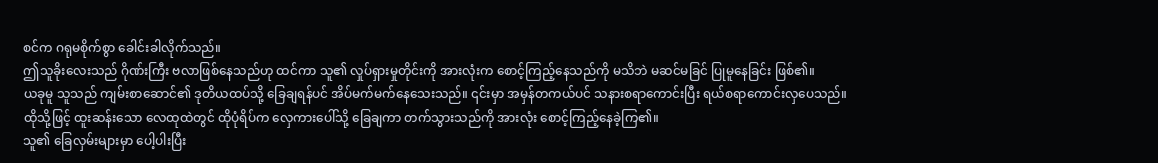စင်က ဂရုမစိုက်စွာ ခေါင်းခါလိုက်သည်။
ဤသူခိုးလေးသည် ဂိုဏ်းကြီး ဗလာဖြစ်နေသည်ဟု ထင်ကာ သူ၏ လှုပ်ရှားမှုတိုင်းကို အားလုံးက စောင့်ကြည့်နေသည်ကို မသိဘဲ မဆင်မခြင် ပြုမူနေခြင်း ဖြစ်၏။
ယခုမူ သူသည် ကျမ်းစာဆောင်၏ ဒုတိယထပ်သို့ ခြေချရန်ပင် အိပ်မက်မက်နေသေးသည်။ ၎င်းမှာ အမှန်တကယ်ပင် သနားစရာကောင်းပြီး ရယ်စရာကောင်းလှပေသည်။
ထိုသို့ဖြင့် ထူးဆန်းသော လေထုထဲတွင် ထိုပုံရိပ်က လှေကားပေါ်သို့ ခြေချကာ တက်သွားသည်ကို အားလုံး စောင့်ကြည့်နေခဲ့ကြ၏။
သူ၏ ခြေလှမ်းများမှာ ပေါ့ပါးပြီး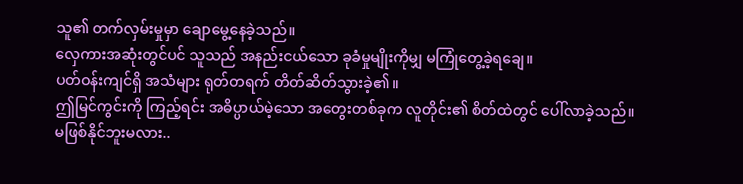သူ၏ တက်လှမ်းမှုမှာ ချောမွေ့နေခဲ့သည်။
လှေကားအဆုံးတွင်ပင် သူသည် အနည်းငယ်သော ခုခံမှုမျိုးကိုမျှ မကြုံတွေ့ခဲ့ရချေ။
ပတ်ဝန်းကျင်ရှိ အသံများ ရုတ်တရက် တိတ်ဆိတ်သွားခဲ့၏။
ဤမြင်ကွင်းကို ကြည့်ရင်း အဓိပ္ပာယ်မဲ့သော အတွေးတစ်ခုက လူတိုင်း၏ စိတ်ထဲတွင် ပေါ်လာခဲ့သည်။
မဖြစ်နိုင်ဘူးမလား..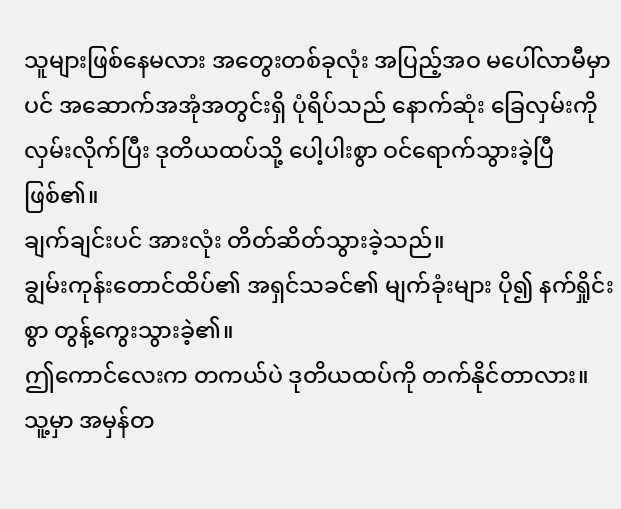သူများဖြစ်နေမလား အတွေးတစ်ခုလုံး အပြည့်အဝ မပေါ်လာမီမှာပင် အဆောက်အအုံအတွင်းရှိ ပုံရိပ်သည် နောက်ဆုံး ခြေလှမ်းကို လှမ်းလိုက်ပြီး ဒုတိယထပ်သို့ ပေါ့ပါးစွာ ဝင်ရောက်သွားခဲ့ပြီ ဖြစ်၏။
ချက်ချင်းပင် အားလုံး တိတ်ဆိတ်သွားခဲ့သည်။
ချွမ်းကုန်းတောင်ထိပ်၏ အရှင်သခင်၏ မျက်ခုံးများ ပို၍ နက်ရှိုင်းစွာ တွန့်ကွေးသွားခဲ့၏။
ဤကောင်လေးက တကယ်ပဲ ဒုတိယထပ်ကို တက်နိုင်တာလား။
သူ့မှာ အမှန်တ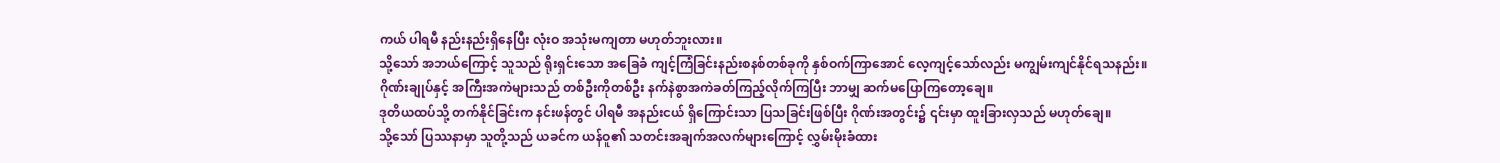ကယ် ပါရမီ နည်းနည်းရှိနေပြီး လုံးဝ အသုံးမကျတာ မဟုတ်ဘူးလား။
သို့သော် အဘယ်ကြောင့် သူသည် ရိုးရှင်းသော အခြေခံ ကျင့်ကြံခြင်းနည်းစနစ်တစ်ခုကို နှစ်ဝက်ကြာအောင် လေ့ကျင့်သော်လည်း မကျွမ်းကျင်နိုင်ရသနည်း။
ဂိုဏ်းချုပ်နှင့် အကြီးအကဲများသည် တစ်ဦးကိုတစ်ဦး နက်နဲစွာအကဲခတ်ကြည့်လိုက်ကြပြီး ဘာမျှ ဆက်မပြောကြတော့ချေ။
ဒုတိယထပ်သို့ တက်နိုင်ခြင်းက နင်းဖန်တွင် ပါရမီ အနည်းငယ် ရှိကြောင်းသာ ပြသခြင်းဖြစ်ပြီး ဂိုဏ်းအတွင်း၌ ၎င်းမှာ ထူးခြားလှသည် မဟုတ်ချေ။
သို့သော် ပြဿနာမှာ သူတို့သည် ယခင်က ယန်ဝူ၏ သတင်းအချက်အလက်များကြောင့် လွှမ်းမိုးခံထား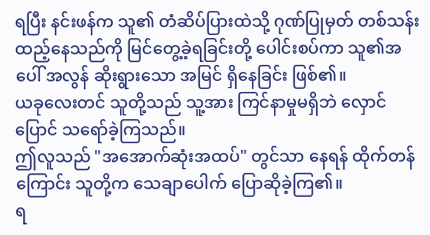ရပြီး နင်းဖန်က သူ၏ တံဆိပ်ပြားထဲသို့ ဂုဏ်ပြုမှတ် တစ်သန်း ထည့်နေသည်ကို မြင်တွေ့ခဲ့ရခြင်းတို့ ပေါင်းစပ်ကာ သူ၏အပေါ် အလွန် ဆိုးရွားသော အမြင် ရှိနေခြင်း ဖြစ်၏။
ယခုလေးတင် သူတို့သည် သူ့အား ကြင်နာမှုမရှိဘဲ လှောင်ပြောင် သရော်ခဲ့ကြသည်။
ဤလူသည် "အအောက်ဆုံးအထပ်" တွင်သာ နေရန် ထိုက်တန်ကြောင်း သူတို့က သေချာပေါက် ပြောဆိုခဲ့ကြ၏။
ရ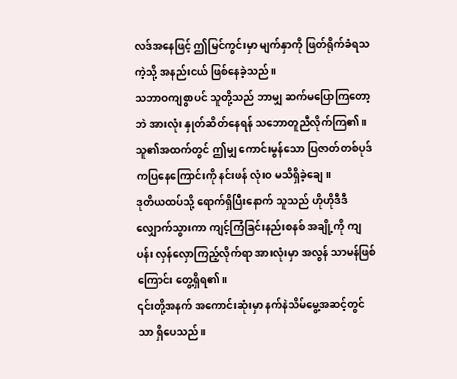လဒ်အနေဖြင့် ဤမြင်ကွင်းမှာ မျက်နှာကို ဖြတ်ရိုက်ခံရသကဲ့သို့ အနည်းငယ် ဖြစ်နေခဲ့သည်။
သဘာဝကျစွာပင် သူတို့သည် ဘာမျှ ဆက်မပြောကြတော့ဘဲ အားလုံး နှုတ်ဆိတ်နေရန် သဘောတူညီလိုက်ကြ၏။
သူ၏အထက်တွင် ဤမျှ ကောင်းမွန်သော ပြဇာတ်တစ်ပုဒ် ကပြနေကြောင်းကို နင်းဖန် လုံးဝ မသိရှိခဲ့ချေ။
ဒုတိယထပ်သို့ ရောက်ရှိပြီးနောက် သူသည် ဟိုဟိုဒီဒီ လျှောက်သွားကာ ကျင့်ကြံခြင်းနည်းစနစ် အချို့ကို ကျပန်း လှန်လှောကြည့်လိုက်ရာ အားလုံးမှာ အလွန် သာမန်ဖြစ်ကြောင်း တွေ့ရှိရ၏။
၎င်းတို့အနက် အကောင်းဆုံးမှာ နက်နဲသိမ်မွေ့အဆင့်တွင်သာ ရှိပေသည်။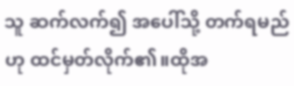သူ ဆက်လက်၍ အပေါ်သို့ တက်ရမည်ဟု ထင်မှတ်လိုက်၏။ထိုအ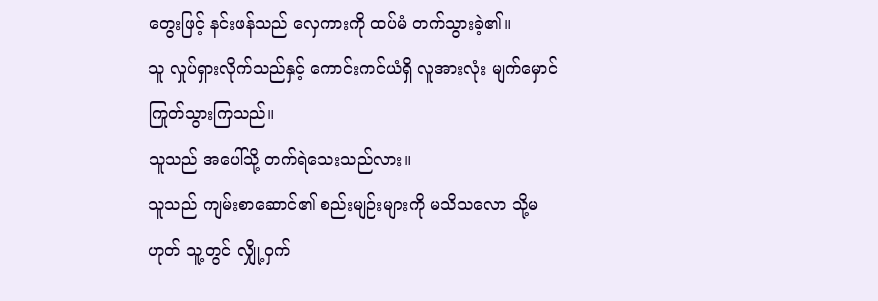တွေးဖြင့် နင်းဖန်သည် လှေကားကို ထပ်မံ တက်သွားခဲ့၏။
သူ လှုပ်ရှားလိုက်သည်နှင့် ကောင်းကင်ယံရှိ လူအားလုံး မျက်မှောင်ကြုတ်သွားကြသည်။
သူသည် အပေါ်သို့ တက်ရဲသေးသည်လား။
သူသည် ကျမ်းစာဆောင်၏ စည်းမျဉ်းများကို မသိသလော သို့မဟုတ် သူ့တွင် လျှို့ဝှက်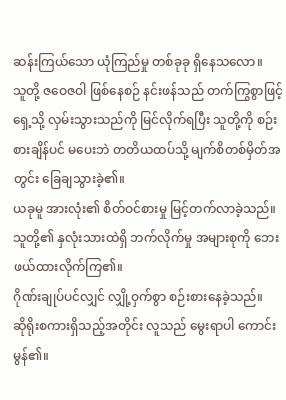ဆန်းကြယ်သော ယုံကြည်မှု တစ်ခုခု ရှိနေသလော။
သူတို့ ဇဝေဇဝါ ဖြစ်နေစဉ် နင်းဖန်သည် တက်ကြွစွာဖြင့် ရှေ့သို့ လှမ်းသွားသည်ကို မြင်လိုက်ရပြီး သူတို့ကို စဉ်းစားချိန်ပင် မပေးဘဲ တတိယထပ်သို့ မျက်စိတစ်မှိတ်အတွင်း ခြေချသွားခဲ့၏။
ယခုမူ အားလုံး၏ စိတ်ဝင်စားမှု မြင့်တက်လာခဲ့သည်။
သူတို့၏ နှလုံးသားထဲရှိ ဘက်လိုက်မှု အများစုကို ဘေးဖယ်ထားလိုက်ကြ၏။
ဂိုဏ်းချုပ်ပင်လျှင် လျှို့ဝှက်စွာ စဉ်းစားနေခဲ့သည်။
ဆိုရိုးစကားရှိသည့်အတိုင်း လူသည် မွေးရာပါ ကောင်းမွန်၏။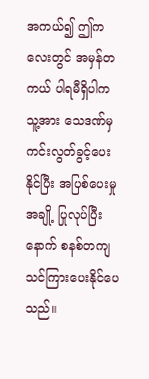အကယ်၍ ဤကလေးတွင် အမှန်တကယ် ပါရမီရှိပါက သူ့အား သေဒဏ်မှ ကင်းလွတ်ခွင့်ပေးနိုင်ပြီး အပြစ်ပေးမှုအချို့ ပြုလုပ်ပြီးနောက် စနစ်တကျ သင်ကြားပေးနိုင်ပေသည်။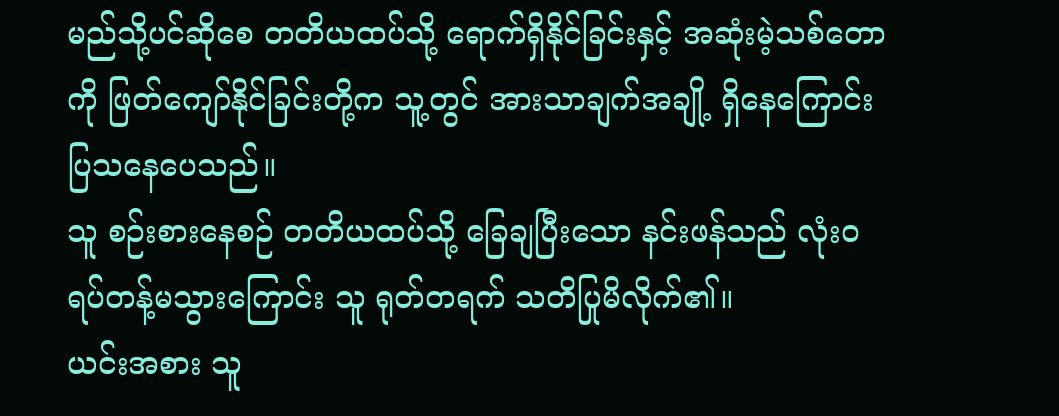မည်သို့ပင်ဆိုစေ တတိယထပ်သို့ ရောက်ရှိနိုင်ခြင်းနှင့် အဆုံးမဲ့သစ်တောကို ဖြတ်ကျော်နိုင်ခြင်းတို့က သူ့တွင် အားသာချက်အချို့ ရှိနေကြောင်း ပြသနေပေသည်။
သူ စဉ်းစားနေစဉ် တတိယထပ်သို့ ခြေချပြီးသော နင်းဖန်သည် လုံးဝ ရပ်တန့်မသွားကြောင်း သူ ရုတ်တရက် သတိပြုမိလိုက်၏။
ယင်းအစား သူ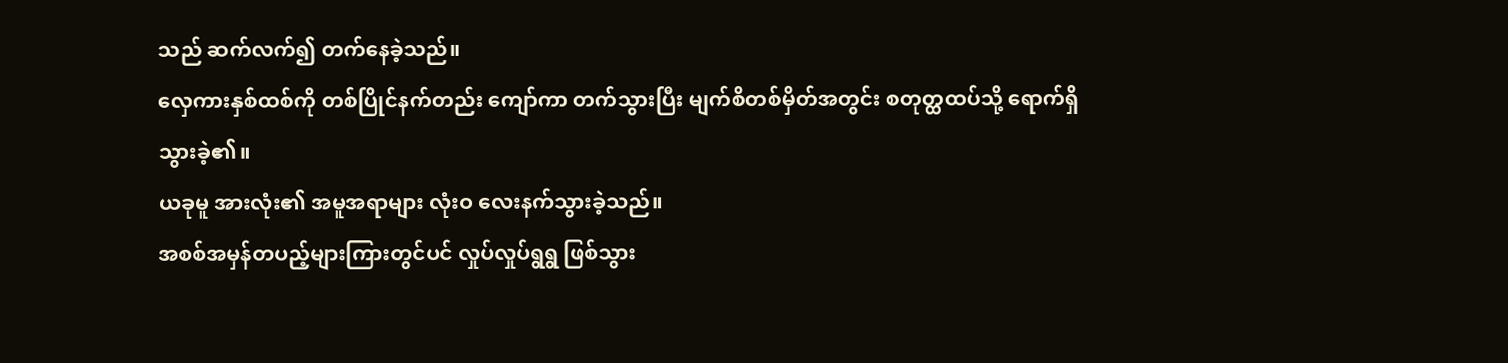သည် ဆက်လက်၍ တက်နေခဲ့သည်။
လှေကားနှစ်ထစ်ကို တစ်ပြိုင်နက်တည်း ကျော်ကာ တက်သွားပြီး မျက်စိတစ်မှိတ်အတွင်း စတုတ္ထထပ်သို့ ရောက်ရှိသွားခဲ့၏။
ယခုမူ အားလုံး၏ အမူအရာများ လုံးဝ လေးနက်သွားခဲ့သည်။
အစစ်အမှန်တပည့်များကြားတွင်ပင် လှုပ်လှုပ်ရွရွ ဖြစ်သွား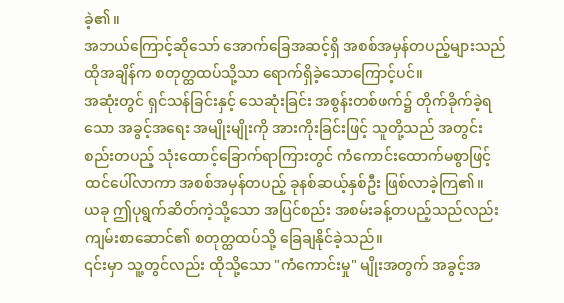ခဲ့၏။
အဘယ်ကြောင့်ဆိုသော် အောက်ခြေအဆင့်ရှိ အစစ်အမှန်တပည့်များသည် ထိုအချိန်က စတုတ္ထထပ်သို့သာ ရောက်ရှိခဲ့သောကြောင့်ပင်။
အဆုံးတွင် ရှင်သန်ခြင်းနှင့် သေဆုံးခြင်း အစွန်းတစ်ဖက်၌ တိုက်ခိုက်ခဲ့ရသော အခွင့်အရေး အမျိုးမျိုးကို အားကိုးခြင်းဖြင့် သူတို့သည် အတွင်းစည်းတပည့် သုံးထောင့်ခြောက်ရာကြားတွင် ကံကောင်းထောက်မစွာဖြင့် ထင်ပေါ်လာကာ အစစ်အမှန်တပည့် ခုနစ်ဆယ့်နှစ်ဦး ဖြစ်လာခဲ့ကြ၏။
ယခု ဤပုရွက်ဆိတ်ကဲ့သို့သော အပြင်စည်း အစမ်းခန့်တပည့်သည်လည်း ကျမ်းစာဆောင်၏ စတုတ္ထထပ်သို့ ခြေချနိုင်ခဲ့သည်။
၎င်းမှာ သူ့တွင်လည်း ထိုသို့သော "ကံကောင်းမှု" မျိုးအတွက် အခွင့်အ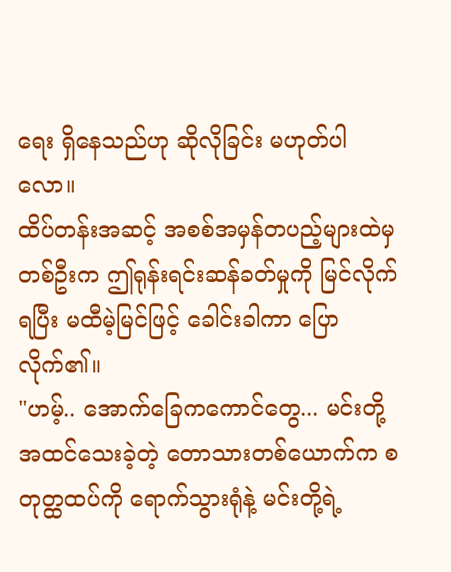ရေး ရှိနေသည်ဟု ဆိုလိုခြင်း မဟုတ်ပါလော။
ထိပ်တန်းအဆင့် အစစ်အမှန်တပည့်များထဲမှ တစ်ဦးက ဤရုန်းရင်းဆန်ခတ်မှုကို မြင်လိုက်ရပြီး မထီမဲ့မြင်ဖြင့် ခေါင်းခါကာ ပြောလိုက်၏။
"ဟမ့်.. အောက်ခြေကကောင်တွေ... မင်းတို့ အထင်သေးခဲ့တဲ့ တောသားတစ်ယောက်က စတုတ္ထထပ်ကို ရောက်သွားရုံနဲ့ မင်းတို့ရဲ့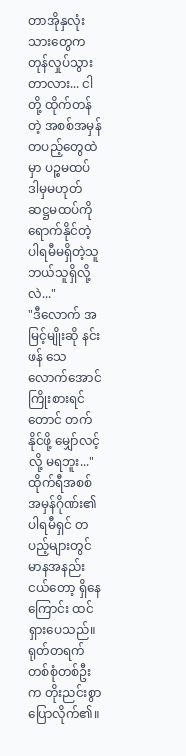တာအိုနှလုံးသားတွေက တုန်လှုပ်သွားတာလား... ငါတို့ ထိုက်တန်တဲ့ အစစ်အမှန်တပည့်တွေထဲမှာ ပဉ္စမထပ် ဒါမှမဟုတ် ဆဋ္ဌမထပ်ကို ရောက်နိုင်တဲ့ ပါရမီမရှိတဲ့သူ ဘယ်သူရှိလို့လဲ..."
"ဒီလောက် အမြင့်မျိုးဆို နင်းဖန် သေလောက်အောင် ကြိုးစားရင်တောင် တက်နိုင်ဖို့ မျှော်လင့်လို့ မရဘူး..."
ထိုက်ရီအစစ်အမှန်ဂိုဏ်း၏ ပါရမီရှင် တပည့်များတွင် မာနအနည်းငယ်တော့ ရှိနေကြောင်း ထင်ရှားပေသည်။
ရုတ်တရက် တစ်စုံတစ်ဦးက တိုးညင်းစွာ ပြောလိုက်၏။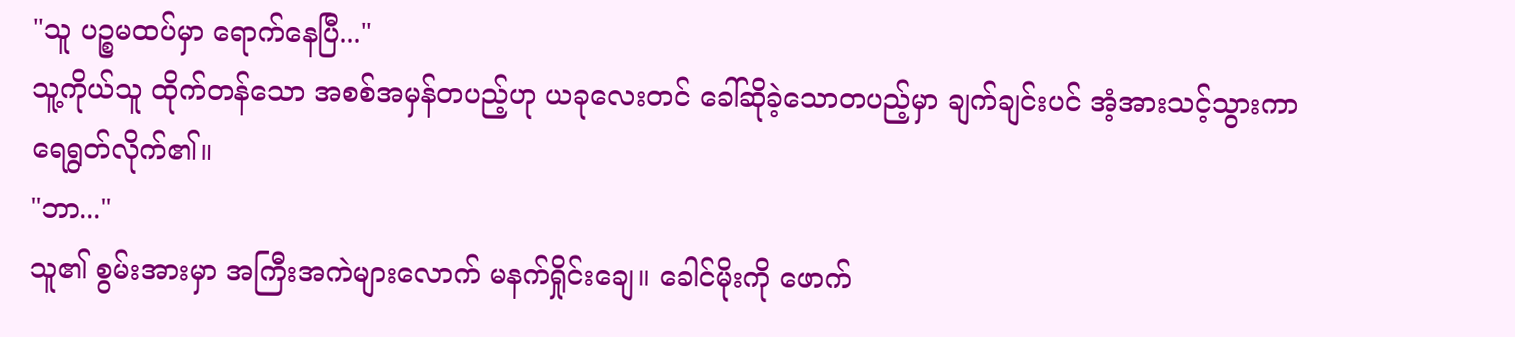"သူ ပဉ္စမထပ်မှာ ရောက်နေပြီ..."
သူ့ကိုယ်သူ ထိုက်တန်သော အစစ်အမှန်တပည့်ဟု ယခုလေးတင် ခေါ်ဆိုခဲ့သောတပည့်မှာ ချက်ချင်းပင် အံ့အားသင့်သွားကာ ရေရွတ်လိုက်၏။
"ဘာ..."
သူ၏ စွမ်းအားမှာ အကြီးအကဲများလောက် မနက်ရှိုင်းချေ။ ခေါင်မိုးကို ဖောက်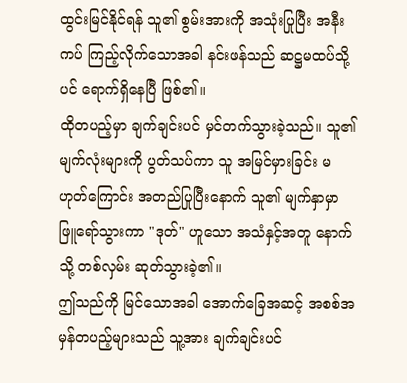ထွင်းမြင်နိုင်ရန် သူ၏ စွမ်းအားကို အသုံးပြုပြီး အနီးကပ် ကြည့်လိုက်သောအခါ နင်းဖန်သည် ဆဋ္ဌမထပ်သို့ပင် ရောက်ရှိနေပြီ ဖြစ်၏။
ထိုတပည့်မှာ ချက်ချင်းပင် မှင်တက်သွားခဲ့သည်။ သူ၏ မျက်လုံးများကို ပွတ်သပ်ကာ သူ အမြင်မှားခြင်း မဟုတ်ကြောင်း အတည်ပြုပြီးနောက် သူ၏ မျက်နှာမှာ ဖြူရော်သွားကာ "ဒုတ်" ဟူသော အသံနှင့်အတူ နောက်သို့ တစ်လှမ်း ဆုတ်သွားခဲ့၏။
ဤသည်ကို မြင်သောအခါ အောက်ခြေအဆင့် အစစ်အမှန်တပည့်များသည် သူ့အား ချက်ချင်းပင်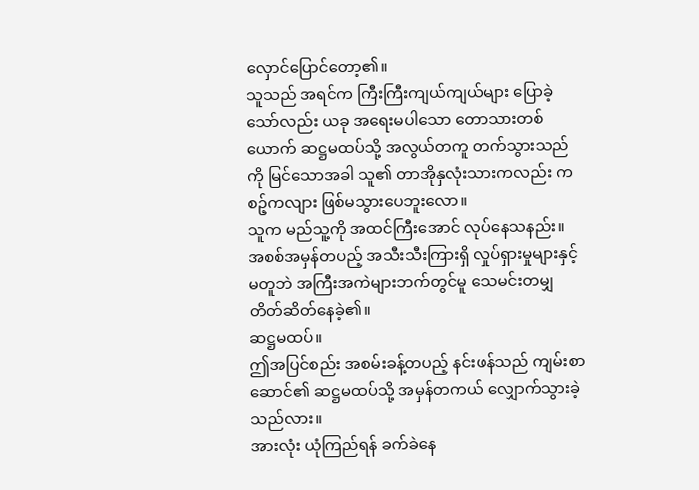လှောင်ပြောင်တော့၏။
သူသည် အရင်က ကြီးကြီးကျယ်ကျယ်များ ပြောခဲ့သော်လည်း ယခု အရေးမပါသော တောသားတစ်ယောက် ဆဋ္ဌမထပ်သို့ အလွယ်တကူ တက်သွားသည်ကို မြင်သောအခါ သူ၏ တာအိုနှလုံးသားကလည်း ကစဉ့်ကလျား ဖြစ်မသွားပေဘူးလော။
သူက မည်သူ့ကို အထင်ကြီးအောင် လုပ်နေသနည်း။
အစစ်အမှန်တပည့် အသီးသီးကြားရှိ လှုပ်ရှားမှုများနှင့် မတူဘဲ အကြီးအကဲများဘက်တွင်မူ သေမင်းတမျှ တိတ်ဆိတ်နေခဲ့၏။
ဆဋ္ဌမထပ်။
ဤအပြင်စည်း အစမ်းခန့်တပည့် နင်းဖန်သည် ကျမ်းစာဆောင်၏ ဆဋ္ဌမထပ်သို့ အမှန်တကယ် လျှောက်သွားခဲ့သည်လား။
အားလုံး ယုံကြည်ရန် ခက်ခဲနေ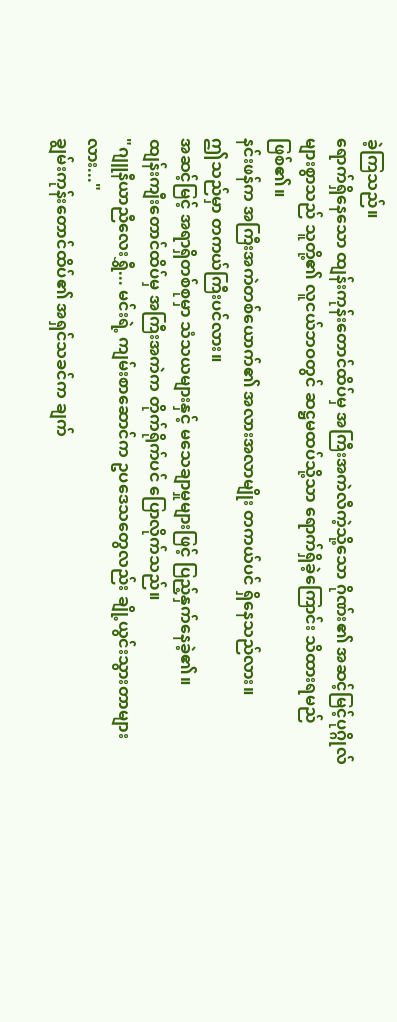ခဲ့ကြသည်။
ရောက်ရှိနေသော ထျန်းကုန်းတောင်ထိပ်မှ အကြီးအကဲလီကဲ့သို့သော ဂိုဏ်း၏ အဆင့်မြင့်ပုဂ္ဂိုလ်များစွာသည် သူတို့၏ လူငယ်ဘဝတွင် ဆဋ္ဌမထပ်သို့သာ ရောက်ရှိခဲ့ကြောင်း သိထားရမည် ဖြစ်၏။
နင်းဖန်က အကြီးအကဲတစ်ယောက်၏ အလားအလာမျိုး တကယ်ပင် ရှိနေသည်လား။
ဤသည်မှာ တကယ်ကြီးပင်လား။
အဆင့်မြင့် အရာရှိတစ်စုမှာ သံသယများနှင့် မသေချာမှုများဖြင့် ပြည့်နှက်နေခဲ့၏။
ထျန်းကျီးတောင်ထိပ်မှ အကြီးအကဲက တိုက်ရိုက်ပင် ပြောလိုက်သည်။
"ဂျူနီယာညီလေးရွှီ... မင်းရဲ့ ကျမ်းစာဆောင်က ဥပဒေသတွေလည်း ချို့ယွင်းသွားတာများလား..."
ချွမ်းကုန်းတောင်ထိပ်၏ အရှင်သခင်က ချက်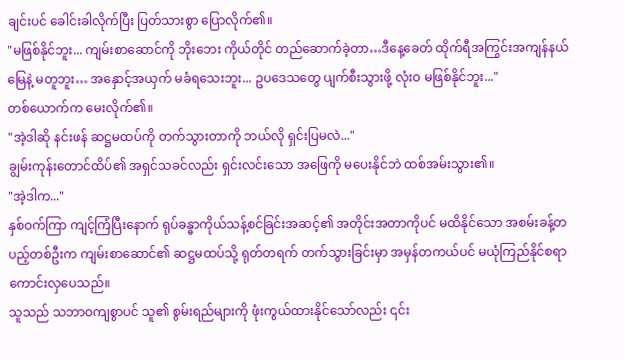ချင်းပင် ခေါင်းခါလိုက်ပြီး ပြတ်သားစွာ ပြောလိုက်၏။
"မဖြစ်နိုင်ဘူး... ကျမ်းစာဆောင်ကို ဘိုးဘေး ကိုယ်တိုင် တည်ဆောက်ခဲ့တာ…ဒီနေ့ခေတ် ထိုက်ရီအကြွင်းအကျန်နယ်မြေနဲ့ မတူဘူး… အနှောင့်အယှက် မခံရသေးဘူး... ဥပဒေသတွေ ပျက်စီးသွားဖို့ လုံးဝ မဖြစ်နိုင်ဘူး..."
တစ်ယောက်က မေးလိုက်၏။
"အဲ့ဒါဆို နင်းဖန် ဆဋ္ဌမထပ်ကို တက်သွားတာကို ဘယ်လို ရှင်းပြမလဲ..."
ချွမ်းကုန်းတောင်ထိပ်၏ အရှင်သခင်လည်း ရှင်းလင်းသော အဖြေကို မပေးနိုင်ဘဲ ထစ်အမ်းသွား၏။
"အဲ့ဒါက..."
နှစ်ဝက်ကြာ ကျင့်ကြံပြီးနောက် ရုပ်ခန္ဓာကိုယ်သန့်စင်ခြင်းအဆင့်၏ အတိုင်းအတာကိုပင် မထိနိုင်သော အစမ်းခန့်တပည့်တစ်ဦးက ကျမ်းစာဆောင်၏ ဆဋ္ဌမထပ်သို့ ရုတ်တရက် တက်သွားခြင်းမှာ အမှန်တကယ်ပင် မယုံကြည်နိုင်စရာ ကောင်းလှပေသည်။
သူသည် သဘာဝကျစွာပင် သူ၏ စွမ်းရည်များကို ဖုံးကွယ်ထားနိုင်သော်လည်း ၎င်း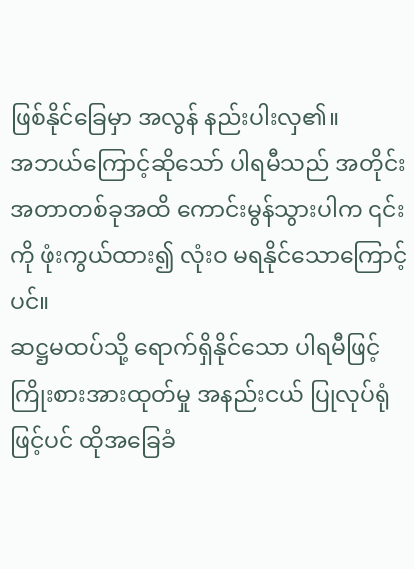ဖြစ်နိုင်ခြေမှာ အလွန် နည်းပါးလှ၏။
အဘယ်ကြောင့်ဆိုသော် ပါရမီသည် အတိုင်းအတာတစ်ခုအထိ ကောင်းမွန်သွားပါက ၎င်းကို ဖုံးကွယ်ထား၍ လုံးဝ မရနိုင်သောကြောင့်ပင်။
ဆဋ္ဌမထပ်သို့ ရောက်ရှိနိုင်သော ပါရမီဖြင့် ကြိုးစားအားထုတ်မှု အနည်းငယ် ပြုလုပ်ရုံဖြင့်ပင် ထိုအခြေခံ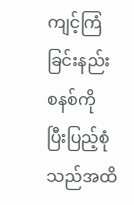ကျင့်ကြံခြင်းနည်းစနစ်ကို ပြီးပြည့်စုံသည်အထိ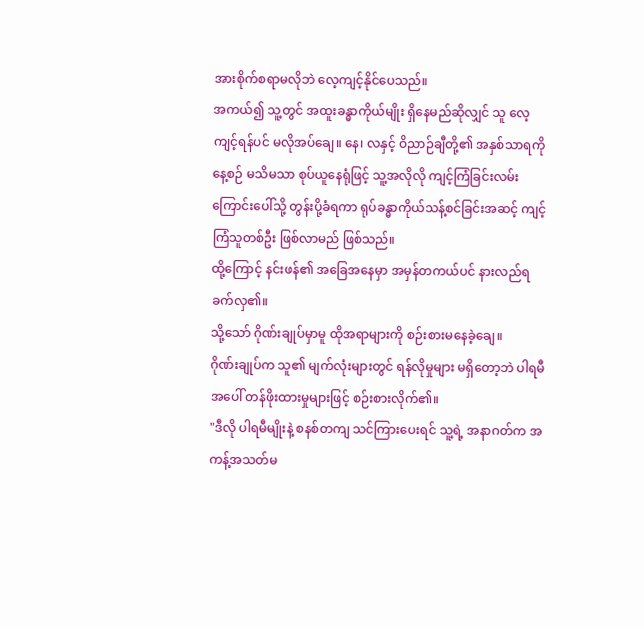အားစိုက်စရာမလိုဘဲ လေ့ကျင့်နိုင်ပေသည်။
အကယ်၍ သူ့တွင် အထူးခန္ဓာကိုယ်မျိုး ရှိနေမည်ဆိုလျှင် သူ လေ့ကျင့်ရန်ပင် မလိုအပ်ချေ။ နေ၊ လနှင့် ဝိညာဉ်ချီတို့၏ အနှစ်သာရကို နေ့စဉ် မသိမသာ စုပ်ယူနေရုံဖြင့် သူ့အလိုလို ကျင့်ကြံခြင်းလမ်းကြောင်းပေါ်သို့ တွန်းပို့ခံရကာ ရုပ်ခန္ဓာကိုယ်သန့်စင်ခြင်းအဆင့် ကျင့်ကြံသူတစ်ဦး ဖြစ်လာမည် ဖြစ်သည်။
ထို့ကြောင့် နင်းဖန်၏ အခြေအနေမှာ အမှန်တကယ်ပင် နားလည်ရခက်လှ၏။
သို့သော် ဂိုဏ်းချုပ်မှာမူ ထိုအရာများကို စဉ်းစားမနေခဲ့ချေ။
ဂိုဏ်းချုပ်က သူ၏ မျက်လုံးများတွင် ရန်လိုမှုများ မရှိတော့ဘဲ ပါရမီအပေါ် တန်ဖိုးထားမှုများဖြင့် စဉ်းစားလိုက်၏။
"ဒီလို ပါရမီမျိုးနဲ့ စနစ်တကျ သင်ကြားပေးရင် သူ့ရဲ့ အနာဂတ်က အကန့်အသတ်မ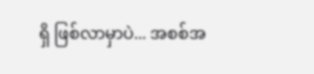ရှိ ဖြစ်လာမှာပဲ... အစစ်အ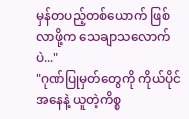မှန်တပည့်တစ်ယောက် ဖြစ်လာဖို့က သေချာသလောက်ပဲ..."
"ဂုဏ်ပြုမှတ်တွေကို ကိုယ်ပိုင်အနေနဲ့ ယူတဲ့ကိစ္စ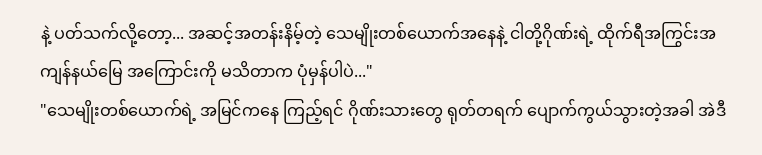နဲ့ ပတ်သက်လို့တော့... အဆင့်အတန်းနိမ့်တဲ့ သေမျိုးတစ်ယောက်အနေနဲ့ ငါတို့ဂိုဏ်းရဲ့ ထိုက်ရီအကြွင်းအကျန်နယ်မြေ အကြောင်းကို မသိတာက ပုံမှန်ပါပဲ..."
"သေမျိုးတစ်ယောက်ရဲ့ အမြင်ကနေ ကြည့်ရင် ဂိုဏ်းသားတွေ ရုတ်တရက် ပျောက်ကွယ်သွားတဲ့အခါ အဲဒီ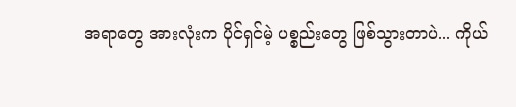အရာတွေ အားလုံးက ပိုင်ရှင်မဲ့ ပစ္စည်းတွေ ဖြစ်သွားတာပဲ... ကိုယ်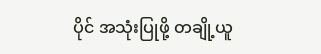ပိုင် အသုံးပြုဖို့ တချို့ယူ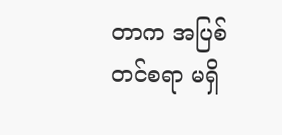တာက အပြစ်တင်စရာ မရှိ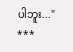ပါဘူး..."
***